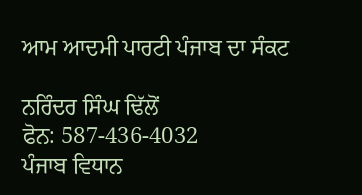ਆਮ ਆਦਮੀ ਪਾਰਟੀ ਪੰਜਾਬ ਦਾ ਸੰਕਟ

ਨਰਿੰਦਰ ਸਿੰਘ ਢਿੱਲੋਂ
ਫੋਨ: 587-436-4032
ਪੰਜਾਬ ਵਿਧਾਨ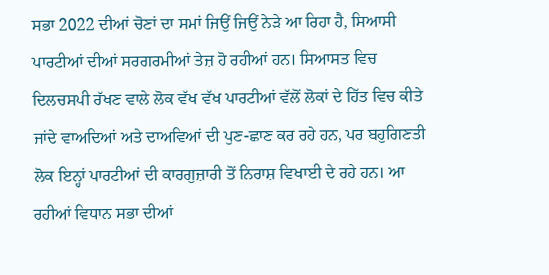ਸਭਾ 2022 ਦੀਆਂ ਚੋਣਾਂ ਦਾ ਸਮਾਂ ਜਿਉਂ ਜਿਉਂ ਨੇੜੇ ਆ ਰਿਹਾ ਹੈ, ਸਿਆਸੀ ਪਾਰਟੀਆਂ ਦੀਆਂ ਸਰਗਰਮੀਆਂ ਤੇਜ਼ ਹੋ ਰਹੀਆਂ ਹਨ। ਸਿਆਸਤ ਵਿਚ ਦਿਲਚਸਪੀ ਰੱਖਣ ਵਾਲੇ ਲੋਕ ਵੱਖ ਵੱਖ ਪਾਰਟੀਆਂ ਵੱਲੋਂ ਲੋਕਾਂ ਦੇ ਹਿੱਤ ਵਿਚ ਕੀਤੇ ਜਾਂਦੇ ਵਾਅਦਿਆਂ ਅਤੇ ਦਾਅਵਿਆਂ ਦੀ ਪੁਣ-ਛਾਣ ਕਰ ਰਹੇ ਹਨ, ਪਰ ਬਹੁਗਿਣਤੀ ਲੋਕ ਇਨ੍ਹਾਂ ਪਾਰਟੀਆਂ ਦੀ ਕਾਰਗੁਜ਼ਾਰੀ ਤੋਂ ਨਿਰਾਸ਼ ਵਿਖਾਈ ਦੇ ਰਹੇ ਹਨ। ਆ ਰਹੀਆਂ ਵਿਧਾਨ ਸਭਾ ਦੀਆਂ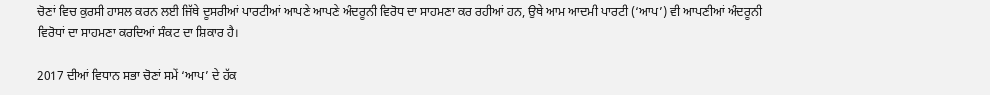ਚੋਣਾਂ ਵਿਚ ਕੁਰਸੀ ਹਾਸਲ ਕਰਨ ਲਈ ਜਿੱਥੇ ਦੂਸਰੀਆਂ ਪਾਰਟੀਆਂ ਆਪਣੇ ਆਪਣੇ ਅੰਦਰੂਨੀ ਵਿਰੋਧ ਦਾ ਸਾਹਮਣਾ ਕਰ ਰਹੀਆਂ ਹਨ, ਉਥੇ ਆਮ ਆਦਮੀ ਪਾਰਟੀ (‘ਆਪ’) ਵੀ ਆਪਣੀਆਂ ਅੰਦਰੂਨੀ ਵਿਰੋਧਾਂ ਦਾ ਸਾਹਮਣਾ ਕਰਦਿਆਂ ਸੰਕਟ ਦਾ ਸ਼ਿਕਾਰ ਹੈ।

2017 ਦੀਆਂ ਵਿਧਾਨ ਸਭਾ ਚੋਣਾਂ ਸਮੇਂ ‘ਆਪ’ ਦੇ ਹੱਕ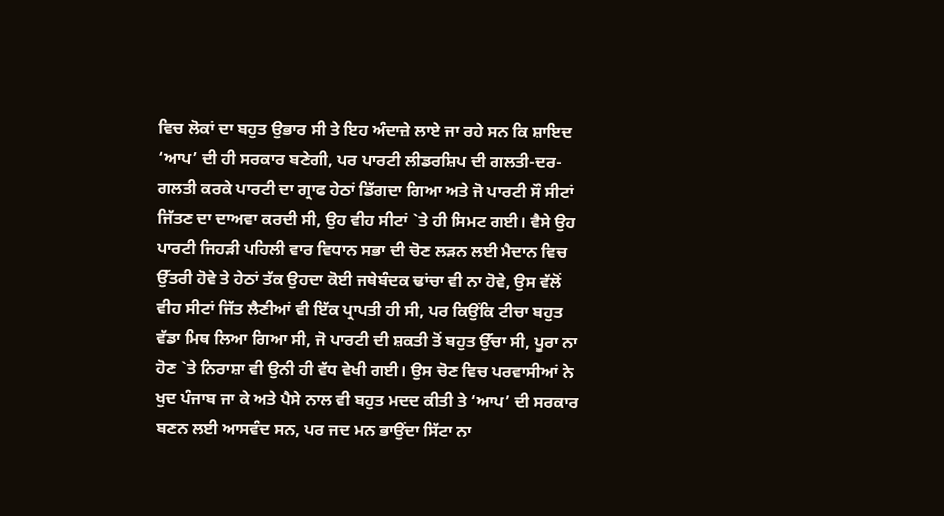ਵਿਚ ਲੋਕਾਂ ਦਾ ਬਹੁਤ ਉਭਾਰ ਸੀ ਤੇ ਇਹ ਅੰਦਾਜ਼ੇ ਲਾਏ ਜਾ ਰਹੇ ਸਨ ਕਿ ਸ਼ਾਇਦ ‘ਆਪ’ ਦੀ ਹੀ ਸਰਕਾਰ ਬਣੇਗੀ, ਪਰ ਪਾਰਟੀ ਲੀਡਰਸ਼ਿਪ ਦੀ ਗਲਤੀ-ਦਰ-ਗਲਤੀ ਕਰਕੇ ਪਾਰਟੀ ਦਾ ਗ੍ਰਾਫ ਹੇਠਾਂ ਡਿੱਗਦਾ ਗਿਆ ਅਤੇ ਜੋ ਪਾਰਟੀ ਸੌ ਸੀਟਾਂ ਜਿੱਤਣ ਦਾ ਦਾਅਵਾ ਕਰਦੀ ਸੀ, ਉਹ ਵੀਹ ਸੀਟਾਂ `ਤੇ ਹੀ ਸਿਮਟ ਗਈ। ਵੈਸੇ ਉਹ ਪਾਰਟੀ ਜਿਹੜੀ ਪਹਿਲੀ ਵਾਰ ਵਿਧਾਨ ਸਭਾ ਦੀ ਚੋਣ ਲੜਨ ਲਈ ਮੈਦਾਨ ਵਿਚ ਉੱਤਰੀ ਹੋਵੇ ਤੇ ਹੇਠਾਂ ਤੱਕ ਉਹਦਾ ਕੋਈ ਜਥੇਬੰਦਕ ਢਾਂਚਾ ਵੀ ਨਾ ਹੋਵੇ, ਉਸ ਵੱਲੋਂ ਵੀਹ ਸੀਟਾਂ ਜਿੱਤ ਲੈਣੀਆਂ ਵੀ ਇੱਕ ਪ੍ਰਾਪਤੀ ਹੀ ਸੀ, ਪਰ ਕਿਉਂਕਿ ਟੀਚਾ ਬਹੁਤ ਵੱਡਾ ਮਿਥ ਲਿਆ ਗਿਆ ਸੀ, ਜੋ ਪਾਰਟੀ ਦੀ ਸ਼ਕਤੀ ਤੋਂ ਬਹੁਤ ਉੱਚਾ ਸੀ, ਪੂਰਾ ਨਾ ਹੋਣ `ਤੇ ਨਿਰਾਸ਼ਾ ਵੀ ਉਨੀ ਹੀ ਵੱਧ ਵੇਖੀ ਗਈ। ਉਸ ਚੋਣ ਵਿਚ ਪਰਵਾਸੀਆਂ ਨੇ ਖੁਦ ਪੰਜਾਬ ਜਾ ਕੇ ਅਤੇ ਪੈਸੇ ਨਾਲ ਵੀ ਬਹੁਤ ਮਦਦ ਕੀਤੀ ਤੇ ‘ਆਪ’ ਦੀ ਸਰਕਾਰ ਬਣਨ ਲਈ ਆਸਵੰਦ ਸਨ, ਪਰ ਜਦ ਮਨ ਭਾਉਂਦਾ ਸਿੱਟਾ ਨਾ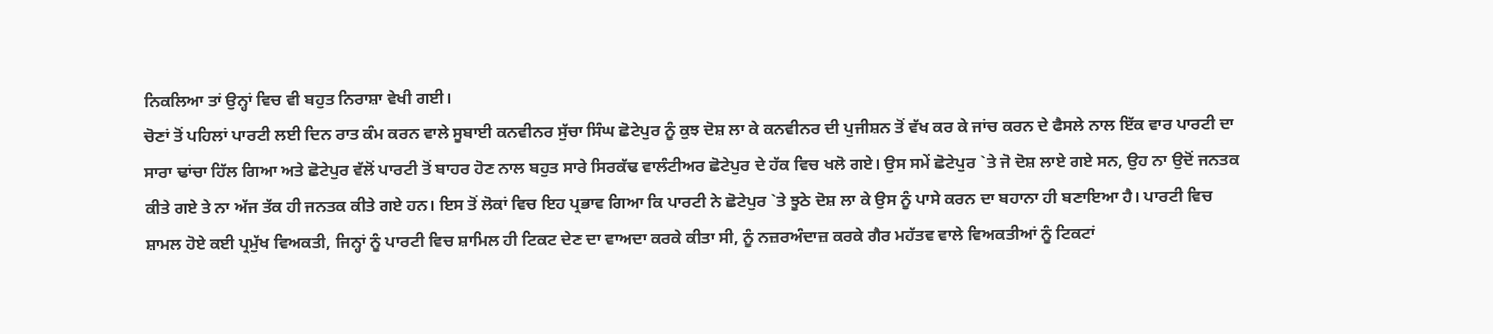ਨਿਕਲਿਆ ਤਾਂ ਉਨ੍ਹਾਂ ਵਿਚ ਵੀ ਬਹੁਤ ਨਿਰਾਸ਼ਾ ਵੇਖੀ ਗਈ।
ਚੋਣਾਂ ਤੋਂ ਪਹਿਲਾਂ ਪਾਰਟੀ ਲਈ ਦਿਨ ਰਾਤ ਕੰਮ ਕਰਨ ਵਾਲੇ ਸੂਬਾਈ ਕਨਵੀਨਰ ਸੁੱਚਾ ਸਿੰਘ ਛੋਟੇਪੁਰ ਨੂੰ ਕੁਝ ਦੋਸ਼ ਲਾ ਕੇ ਕਨਵੀਨਰ ਦੀ ਪੁਜੀਸ਼ਨ ਤੋਂ ਵੱਖ ਕਰ ਕੇ ਜਾਂਚ ਕਰਨ ਦੇ ਫੈਸਲੇ ਨਾਲ ਇੱਕ ਵਾਰ ਪਾਰਟੀ ਦਾ ਸਾਰਾ ਢਾਂਚਾ ਹਿੱਲ ਗਿਆ ਅਤੇ ਛੋਟੇਪੁਰ ਵੱਲੋਂ ਪਾਰਟੀ ਤੋਂ ਬਾਹਰ ਹੋਣ ਨਾਲ ਬਹੁਤ ਸਾਰੇ ਸਿਰਕੱਢ ਵਾਲੰਟੀਅਰ ਛੋਟੇਪੁਰ ਦੇ ਹੱਕ ਵਿਚ ਖਲੋ ਗਏ। ਉਸ ਸਮੇਂ ਛੋਟੇਪੁਰ `ਤੇ ਜੋ ਦੋਸ਼ ਲਾਏ ਗਏ ਸਨ, ਉਹ ਨਾ ਉਦੋਂ ਜਨਤਕ ਕੀਤੇ ਗਏ ਤੇ ਨਾ ਅੱਜ ਤੱਕ ਹੀ ਜਨਤਕ ਕੀਤੇ ਗਏ ਹਨ। ਇਸ ਤੋਂ ਲੋਕਾਂ ਵਿਚ ਇਹ ਪ੍ਰਭਾਵ ਗਿਆ ਕਿ ਪਾਰਟੀ ਨੇ ਛੋਟੇਪੁਰ `ਤੇ ਝੂਠੇ ਦੋਸ਼ ਲਾ ਕੇ ਉਸ ਨੂੰ ਪਾਸੇ ਕਰਨ ਦਾ ਬਹਾਨਾ ਹੀ ਬਣਾਇਆ ਹੈ। ਪਾਰਟੀ ਵਿਚ ਸ਼ਾਮਲ ਹੋਏ ਕਈ ਪ੍ਰਮੁੱਖ ਵਿਅਕਤੀ, ਜਿਨ੍ਹਾਂ ਨੂੰ ਪਾਰਟੀ ਵਿਚ ਸ਼ਾਮਿਲ ਹੀ ਟਿਕਟ ਦੇਣ ਦਾ ਵਾਅਦਾ ਕਰਕੇ ਕੀਤਾ ਸੀ, ਨੂੰ ਨਜ਼ਰਅੰਦਾਜ਼ ਕਰਕੇ ਗੈਰ ਮਹੱਤਵ ਵਾਲੇ ਵਿਅਕਤੀਆਂ ਨੂੰ ਟਿਕਟਾਂ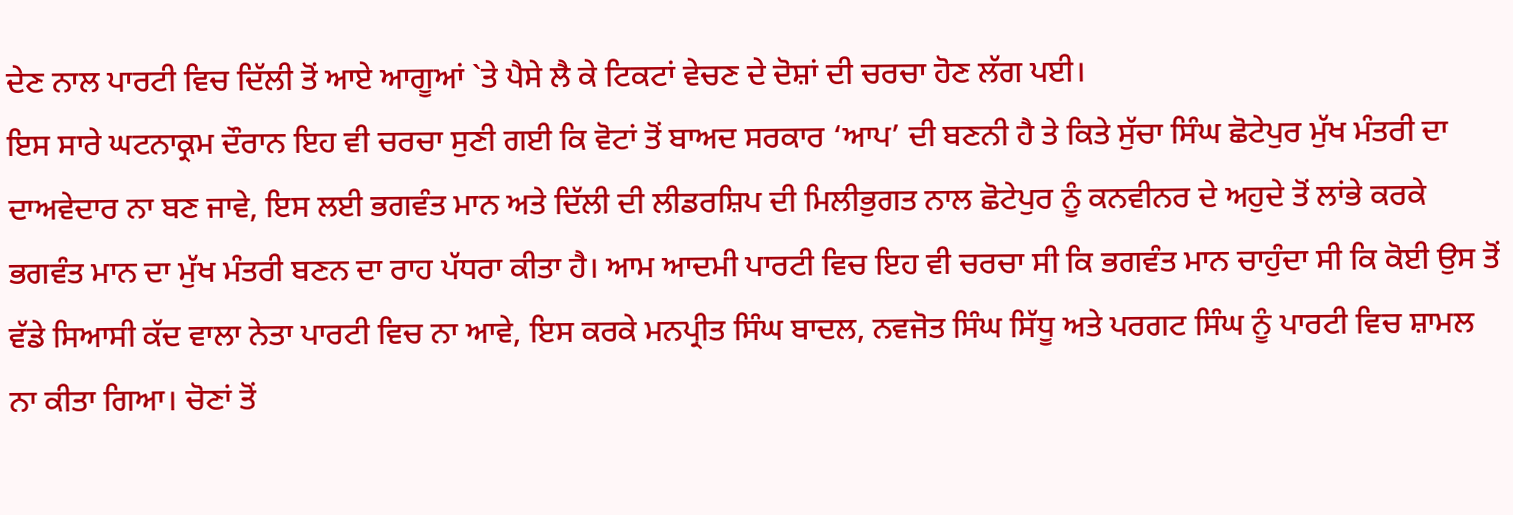ਦੇਣ ਨਾਲ ਪਾਰਟੀ ਵਿਚ ਦਿੱਲੀ ਤੋਂ ਆਏ ਆਗੂਆਂ `ਤੇ ਪੈਸੇ ਲੈ ਕੇ ਟਿਕਟਾਂ ਵੇਚਣ ਦੇ ਦੋਸ਼ਾਂ ਦੀ ਚਰਚਾ ਹੋਣ ਲੱਗ ਪਈ।
ਇਸ ਸਾਰੇ ਘਟਨਾਕ੍ਰਮ ਦੌਰਾਨ ਇਹ ਵੀ ਚਰਚਾ ਸੁਣੀ ਗਈ ਕਿ ਵੋਟਾਂ ਤੋਂ ਬਾਅਦ ਸਰਕਾਰ ‘ਆਪ’ ਦੀ ਬਣਨੀ ਹੈ ਤੇ ਕਿਤੇ ਸੁੱਚਾ ਸਿੰਘ ਛੋਟੇਪੁਰ ਮੁੱਖ ਮੰਤਰੀ ਦਾ ਦਾਅਵੇਦਾਰ ਨਾ ਬਣ ਜਾਵੇ, ਇਸ ਲਈ ਭਗਵੰਤ ਮਾਨ ਅਤੇ ਦਿੱਲੀ ਦੀ ਲੀਡਰਸ਼ਿਪ ਦੀ ਮਿਲੀਭੁਗਤ ਨਾਲ ਛੋਟੇਪੁਰ ਨੂੰ ਕਨਵੀਨਰ ਦੇ ਅਹੁਦੇ ਤੋਂ ਲਾਂਭੇ ਕਰਕੇ ਭਗਵੰਤ ਮਾਨ ਦਾ ਮੁੱਖ ਮੰਤਰੀ ਬਣਨ ਦਾ ਰਾਹ ਪੱਧਰਾ ਕੀਤਾ ਹੈ। ਆਮ ਆਦਮੀ ਪਾਰਟੀ ਵਿਚ ਇਹ ਵੀ ਚਰਚਾ ਸੀ ਕਿ ਭਗਵੰਤ ਮਾਨ ਚਾਹੁੰਦਾ ਸੀ ਕਿ ਕੋਈ ਉਸ ਤੋਂ ਵੱਡੇ ਸਿਆਸੀ ਕੱਦ ਵਾਲਾ ਨੇਤਾ ਪਾਰਟੀ ਵਿਚ ਨਾ ਆਵੇ, ਇਸ ਕਰਕੇ ਮਨਪ੍ਰੀਤ ਸਿੰਘ ਬਾਦਲ, ਨਵਜੋਤ ਸਿੰਘ ਸਿੱਧੂ ਅਤੇ ਪਰਗਟ ਸਿੰਘ ਨੂੰ ਪਾਰਟੀ ਵਿਚ ਸ਼ਾਮਲ ਨਾ ਕੀਤਾ ਗਿਆ। ਚੋਣਾਂ ਤੋਂ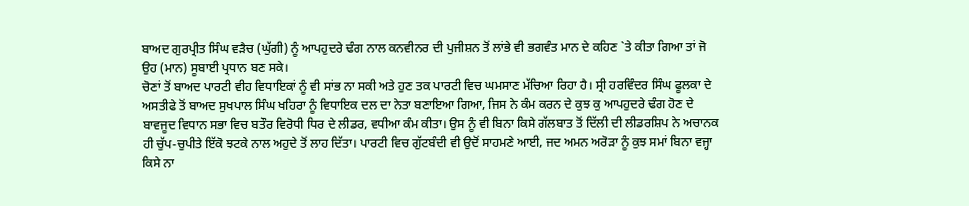ਬਾਅਦ ਗੁਰਪ੍ਰੀਤ ਸਿੰਘ ਵੜੈਚ (ਘੁੱਗੀ) ਨੂੰ ਆਪਹੁਦਰੇ ਢੰਗ ਨਾਲ ਕਨਵੀਨਰ ਦੀ ਪੁਜੀਸ਼ਨ ਤੋਂ ਲਾਂਭੇ ਵੀ ਭਗਵੰਤ ਮਾਨ ਦੇ ਕਹਿਣ `ਤੇ ਕੀਤਾ ਗਿਆ ਤਾਂ ਜੋ ਉਹ (ਮਾਨ) ਸੂਬਾਈ ਪ੍ਰਧਾਨ ਬਣ ਸਕੇ।
ਚੋਣਾਂ ਤੋਂ ਬਾਅਦ ਪਾਰਟੀ ਵੀਹ ਵਿਧਾਇਕਾਂ ਨੂੰ ਵੀ ਸਾਂਭ ਨਾ ਸਕੀ ਅਤੇ ਹੁਣ ਤਕ ਪਾਰਟੀ ਵਿਚ ਘਮਸਾਣ ਮੱਚਿਆ ਰਿਹਾ ਹੈ। ਸ੍ਰੀ ਹਰਵਿੰਦਰ ਸਿੰਘ ਫੂਲਕਾ ਦੇ ਅਸਤੀਫੇ ਤੋਂ ਬਾਅਦ ਸੁਖਪਾਲ ਸਿੰਘ ਖਹਿਰਾ ਨੂੰ ਵਿਧਾਇਕ ਦਲ ਦਾ ਨੇਤਾ ਬਣਾਇਆ ਗਿਆ, ਜਿਸ ਨੇ ਕੰਮ ਕਰਨ ਦੇ ਕੁਝ ਕੁ ਆਪਹੁਦਰੇ ਢੰਗ ਹੋਣ ਦੇ ਬਾਵਜੂਦ ਵਿਧਾਨ ਸਭਾ ਵਿਚ ਬਤੌਰ ਵਿਰੋਧੀ ਧਿਰ ਦੇ ਲੀਡਰ, ਵਧੀਆ ਕੰਮ ਕੀਤਾ। ਉਸ ਨੂੰ ਵੀ ਬਿਨਾ ਕਿਸੇ ਗੱਲਬਾਤ ਤੋਂ ਦਿੱਲੀ ਦੀ ਲੀਡਰਸ਼ਿਪ ਨੇ ਅਚਾਨਕ ਹੀ ਚੁੱਪ-ਚੁਪੀਤੇ ਇੱਕੋ ਝਟਕੇ ਨਾਲ ਅਹੁਦੇ ਤੋਂ ਲਾਹ ਦਿੱਤਾ। ਪਾਰਟੀ ਵਿਚ ਗੁੱਟਬੰਦੀ ਵੀ ਉਦੋਂ ਸਾਹਮਣੇ ਆਈ, ਜਦ ਅਮਨ ਅਰੋੜਾ ਨੂੰ ਕੁਝ ਸਮਾਂ ਬਿਨਾ ਵਜ੍ਹਾ ਕਿਸੇ ਨਾ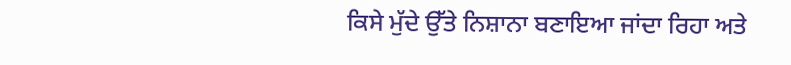ਕਿਸੇ ਮੁੱਦੇ ਉੱਤੇ ਨਿਸ਼ਾਨਾ ਬਣਾਇਆ ਜਾਂਦਾ ਰਿਹਾ ਅਤੇ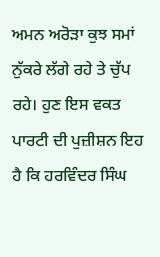ਅਮਨ ਅਰੋੜਾ ਕੁਝ ਸਮਾਂ ਨੁੱਕਰੇ ਲੱਗੇ ਰਹੇ ਤੇ ਚੁੱਪ ਰਹੇ। ਹੁਣ ਇਸ ਵਕਤ ਪਾਰਟੀ ਦੀ ਪੁਜ਼ੀਸ਼ਨ ਇਹ ਹੈ ਕਿ ਹਰਵਿੰਦਰ ਸਿੰਘ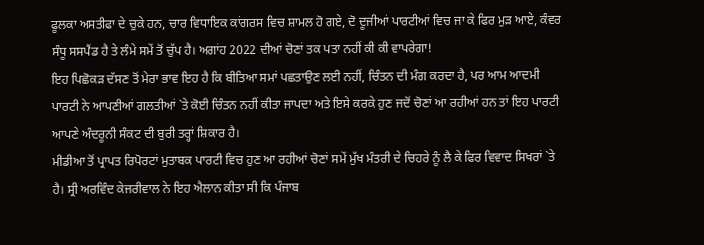ਫੂਲਕਾ ਅਸਤੀਫਾ ਦੇ ਚੁਕੇ ਹਨ, ਚਾਰ ਵਿਧਾਇਕ ਕਾਂਗਰਸ ਵਿਚ ਸ਼ਾਮਲ ਹੋ ਗਏ, ਦੋ ਦੂਜੀਆਂ ਪਾਰਟੀਆਂ ਵਿਚ ਜਾ ਕੇ ਫਿਰ ਮੁੜ ਆਏ, ਕੰਵਰ ਸੰਧੂ ਸਸਪੈਂਡ ਹੈ ਤੇ ਲੰਮੇ ਸਮੇਂ ਤੋਂ ਚੁੱਪ ਹੈ। ਅਗਾਂਹ 2022 ਦੀਆਂ ਚੋਣਾਂ ਤਕ ਪਤਾ ਨਹੀਂ ਕੀ ਕੀ ਵਾਪਰੇਗਾ!
ਇਹ ਪਿਛੋਕੜ ਦੱਸਣ ਤੋਂ ਮੇਰਾ ਭਾਵ ਇਹ ਹੈ ਕਿ ਬੀਤਿਆ ਸਮਾਂ ਪਛਤਾਉਣ ਲਈ ਨਹੀਂ, ਚਿੰਤਨ ਦੀ ਮੰਗ ਕਰਦਾ ਹੈ, ਪਰ ਆਮ ਆਦਮੀ ਪਾਰਟੀ ਨੇ ਆਪਣੀਆਂ ਗਲਤੀਆਂ `ਤੇ ਕੋਈ ਚਿੰਤਨ ਨਹੀਂ ਕੀਤਾ ਜਾਪਦਾ ਅਤੇ ਇਸੇ ਕਰਕੇ ਹੁਣ ਜਦੋਂ ਚੋਣਾਂ ਆ ਰਹੀਆਂ ਹਨ ਤਾਂ ਇਹ ਪਾਰਟੀ ਆਪਣੇ ਅੰਦਰੂਨੀ ਸੰਕਟ ਦੀ ਬੁਰੀ ਤਰ੍ਹਾਂ ਸ਼ਿਕਾਰ ਹੈ।
ਮੀਡੀਆ ਤੋਂ ਪ੍ਰਾਪਤ ਰਿਪੋਰਟਾਂ ਮੁਤਾਬਕ ਪਾਰਟੀ ਵਿਚ ਹੁਣ ਆ ਰਹੀਆਂ ਚੋਣਾਂ ਸਮੇਂ ਮੁੱਖ ਮੰਤਰੀ ਦੇ ਚਿਹਰੇ ਨੂੰ ਲੈ ਕੇ ਫਿਰ ਵਿਵਾਦ ਸਿਖਰਾਂ `ਤੇ ਹੈ। ਸ੍ਰੀ ਅਰਵਿੰਦ ਕੇਜਰੀਵਾਲ ਨੇ ਇਹ ਐਲਾਨ ਕੀਤਾ ਸੀ ਕਿ ਪੰਜਾਬ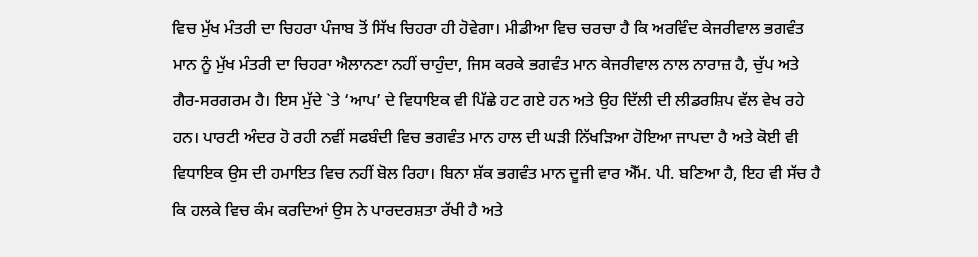ਵਿਚ ਮੁੱਖ ਮੰਤਰੀ ਦਾ ਚਿਹਰਾ ਪੰਜਾਬ ਤੋਂ ਸਿੱਖ ਚਿਹਰਾ ਹੀ ਹੋਵੇਗਾ। ਮੀਡੀਆ ਵਿਚ ਚਰਚਾ ਹੈ ਕਿ ਅਰਵਿੰਦ ਕੇਜਰੀਵਾਲ ਭਗਵੰਤ ਮਾਨ ਨੂੰ ਮੁੱਖ ਮੰਤਰੀ ਦਾ ਚਿਹਰਾ ਐਲਾਨਣਾ ਨਹੀਂ ਚਾਹੁੰਦਾ, ਜਿਸ ਕਰਕੇ ਭਗਵੰਤ ਮਾਨ ਕੇਜਰੀਵਾਲ ਨਾਲ ਨਾਰਾਜ਼ ਹੈ, ਚੁੱਪ ਅਤੇ ਗੈਰ-ਸਰਗਰਮ ਹੈ। ਇਸ ਮੁੱਦੇ `ਤੇ ‘ਆਪ’ ਦੇ ਵਿਧਾਇਕ ਵੀ ਪਿੱਛੇ ਹਟ ਗਏ ਹਨ ਅਤੇ ਉਹ ਦਿੱਲੀ ਦੀ ਲੀਡਰਸ਼ਿਪ ਵੱਲ ਵੇਖ ਰਹੇ ਹਨ। ਪਾਰਟੀ ਅੰਦਰ ਹੋ ਰਹੀ ਨਵੀਂ ਸਫਬੰਦੀ ਵਿਚ ਭਗਵੰਤ ਮਾਨ ਹਾਲ ਦੀ ਘੜੀ ਨਿੱਖੜਿਆ ਹੋਇਆ ਜਾਪਦਾ ਹੈ ਅਤੇ ਕੋਈ ਵੀ ਵਿਧਾਇਕ ਉਸ ਦੀ ਹਮਾਇਤ ਵਿਚ ਨਹੀਂ ਬੋਲ ਰਿਹਾ। ਬਿਨਾ ਸ਼ੱਕ ਭਗਵੰਤ ਮਾਨ ਦੂਜੀ ਵਾਰ ਐੱਮ. ਪੀ. ਬਣਿਆ ਹੈ, ਇਹ ਵੀ ਸੱਚ ਹੈ ਕਿ ਹਲਕੇ ਵਿਚ ਕੰਮ ਕਰਦਿਆਂ ਉਸ ਨੇ ਪਾਰਦਰਸ਼ਤਾ ਰੱਖੀ ਹੈ ਅਤੇ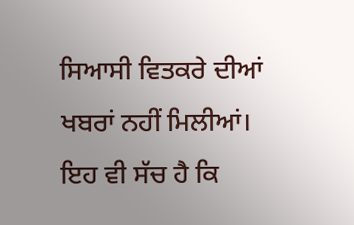ਸਿਆਸੀ ਵਿਤਕਰੇ ਦੀਆਂ ਖਬਰਾਂ ਨਹੀਂ ਮਿਲੀਆਂ। ਇਹ ਵੀ ਸੱਚ ਹੈ ਕਿ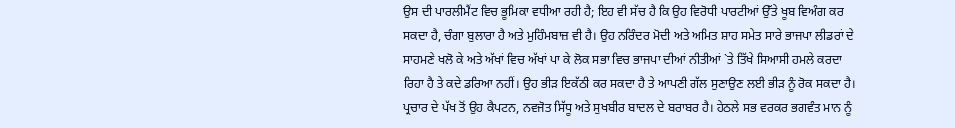ਉਸ ਦੀ ਪਾਰਲੀਮੈਂਟ ਵਿਚ ਭੂਮਿਕਾ ਵਧੀਆ ਰਹੀ ਹੈ; ਇਹ ਵੀ ਸੱਚ ਹੈ ਕਿ ਉਹ ਵਿਰੋਧੀ ਪਾਰਟੀਆਂ ਉੱਤੇ ਖੂਬ ਵਿਅੰਗ ਕਰ ਸਕਦਾ ਹੈ, ਚੰਗਾ ਬੁਲਾਰਾ ਹੈ ਅਤੇ ਮੁਹਿੰਮਬਾਜ਼ ਵੀ ਹੈ। ਉਹ ਨਰਿੰਦਰ ਮੋਦੀ ਅਤੇ ਅਮਿਤ ਸ਼ਾਹ ਸਮੇਤ ਸਾਰੇ ਭਾਜਪਾ ਲੀਡਰਾਂ ਦੇ ਸਾਹਮਣੇ ਖਲੋ ਕੇ ਅਤੇ ਅੱਖਾਂ ਵਿਚ ਅੱਖਾਂ ਪਾ ਕੇ ਲੋਕ ਸਭਾ ਵਿਚ ਭਾਜਪਾ ਦੀਆਂ ਨੀਤੀਆਂ `ਤੇ ਤਿੱਖੇ ਸਿਆਸੀ ਹਮਲੇ ਕਰਦਾ ਰਿਹਾ ਹੈ ਤੇ ਕਦੇ ਡਰਿਆ ਨਹੀਂ। ਉਹ ਭੀੜ ਇਕੱਠੀ ਕਰ ਸਕਦਾ ਹੈ ਤੇ ਆਪਣੀ ਗੱਲ ਸੁਣਾਉਣ ਲਈ ਭੀੜ ਨੂੰ ਰੋਕ ਸਕਦਾ ਹੈ। ਪ੍ਰਚਾਰ ਦੇ ਪੱਖ ਤੋਂ ਉਹ ਕੈਪਟਨ, ਨਵਜੋਤ ਸਿੱਧੂ ਅਤੇ ਸੁਖਬੀਰ ਬਾਦਲ ਦੇ ਬਰਾਬਰ ਹੈ। ਹੇਠਲੇ ਸਭ ਵਰਕਰ ਭਗਵੰਤ ਮਾਨ ਨੂੰ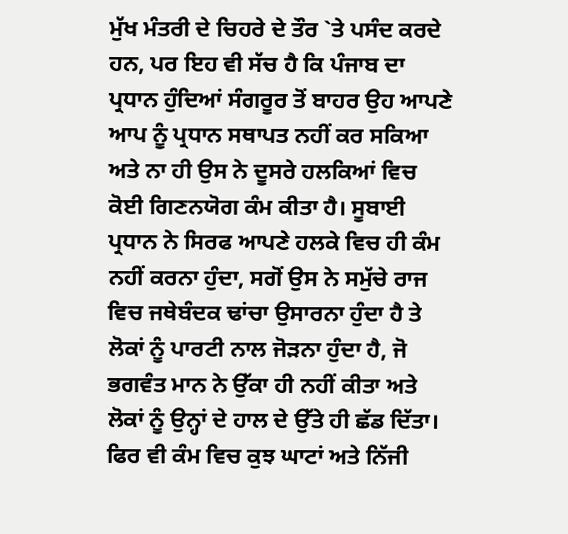ਮੁੱਖ ਮੰਤਰੀ ਦੇ ਚਿਹਰੇ ਦੇ ਤੌਰ `ਤੇ ਪਸੰਦ ਕਰਦੇ ਹਨ, ਪਰ ਇਹ ਵੀ ਸੱਚ ਹੈ ਕਿ ਪੰਜਾਬ ਦਾ ਪ੍ਰਧਾਨ ਹੁੰਦਿਆਂ ਸੰਗਰੂਰ ਤੋਂ ਬਾਹਰ ਉਹ ਆਪਣੇ ਆਪ ਨੂੰ ਪ੍ਰਧਾਨ ਸਥਾਪਤ ਨਹੀਂ ਕਰ ਸਕਿਆ ਅਤੇ ਨਾ ਹੀ ਉਸ ਨੇ ਦੂਸਰੇ ਹਲਕਿਆਂ ਵਿਚ ਕੋਈ ਗਿਣਨਯੋਗ ਕੰਮ ਕੀਤਾ ਹੈ। ਸੂਬਾਈ ਪ੍ਰਧਾਨ ਨੇ ਸਿਰਫ ਆਪਣੇ ਹਲਕੇ ਵਿਚ ਹੀ ਕੰਮ ਨਹੀਂ ਕਰਨਾ ਹੁੰਦਾ, ਸਗੋਂ ਉਸ ਨੇ ਸਮੁੱਚੇ ਰਾਜ ਵਿਚ ਜਥੇਬੰਦਕ ਢਾਂਚਾ ਉਸਾਰਨਾ ਹੁੰਦਾ ਹੈ ਤੇ ਲੋਕਾਂ ਨੂੰ ਪਾਰਟੀ ਨਾਲ ਜੋੜਨਾ ਹੁੰਦਾ ਹੈ, ਜੋ ਭਗਵੰਤ ਮਾਨ ਨੇ ਉੱਕਾ ਹੀ ਨਹੀਂ ਕੀਤਾ ਅਤੇ ਲੋਕਾਂ ਨੂੰ ਉਨ੍ਹਾਂ ਦੇ ਹਾਲ ਦੇ ਉੱਤੇ ਹੀ ਛੱਡ ਦਿੱਤਾ। ਫਿਰ ਵੀ ਕੰਮ ਵਿਚ ਕੁਝ ਘਾਟਾਂ ਅਤੇ ਨਿੱਜੀ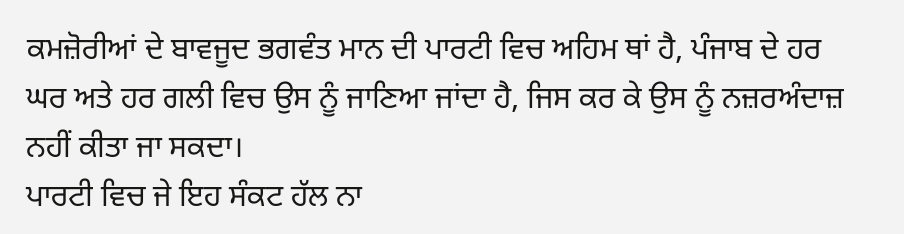ਕਮਜ਼ੋਰੀਆਂ ਦੇ ਬਾਵਜੂਦ ਭਗਵੰਤ ਮਾਨ ਦੀ ਪਾਰਟੀ ਵਿਚ ਅਹਿਮ ਥਾਂ ਹੈ, ਪੰਜਾਬ ਦੇ ਹਰ ਘਰ ਅਤੇ ਹਰ ਗਲੀ ਵਿਚ ਉਸ ਨੂੰ ਜਾਣਿਆ ਜਾਂਦਾ ਹੈ, ਜਿਸ ਕਰ ਕੇ ਉਸ ਨੂੰ ਨਜ਼ਰਅੰਦਾਜ਼ ਨਹੀਂ ਕੀਤਾ ਜਾ ਸਕਦਾ।
ਪਾਰਟੀ ਵਿਚ ਜੇ ਇਹ ਸੰਕਟ ਹੱਲ ਨਾ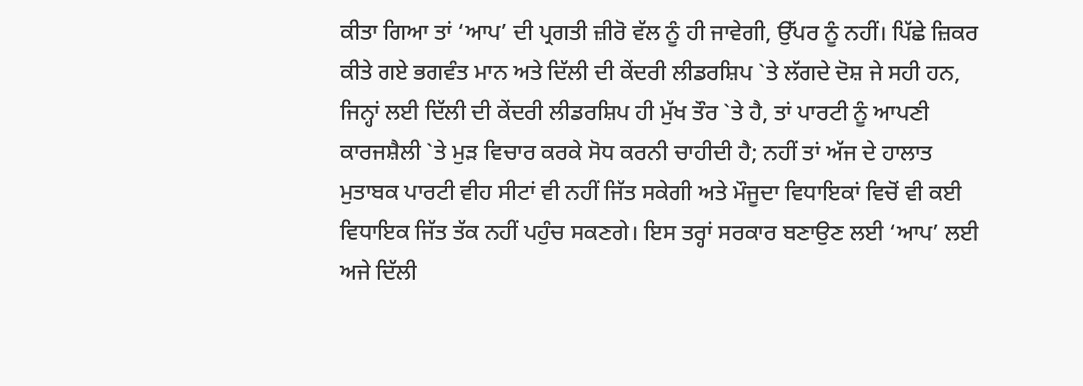ਕੀਤਾ ਗਿਆ ਤਾਂ ‘ਆਪ’ ਦੀ ਪ੍ਰਗਤੀ ਜ਼ੀਰੋ ਵੱਲ ਨੂੰ ਹੀ ਜਾਵੇਗੀ, ਉੱਪਰ ਨੂੰ ਨਹੀਂ। ਪਿੱਛੇ ਜ਼ਿਕਰ ਕੀਤੇ ਗਏ ਭਗਵੰਤ ਮਾਨ ਅਤੇ ਦਿੱਲੀ ਦੀ ਕੇਂਦਰੀ ਲੀਡਰਸ਼ਿਪ `ਤੇ ਲੱਗਦੇ ਦੋਸ਼ ਜੇ ਸਹੀ ਹਨ, ਜਿਨ੍ਹਾਂ ਲਈ ਦਿੱਲੀ ਦੀ ਕੇਂਦਰੀ ਲੀਡਰਸ਼ਿਪ ਹੀ ਮੁੱਖ ਤੌਰ `ਤੇ ਹੈ, ਤਾਂ ਪਾਰਟੀ ਨੂੰ ਆਪਣੀ ਕਾਰਜਸ਼ੈਲੀ `ਤੇ ਮੁੜ ਵਿਚਾਰ ਕਰਕੇ ਸੋਧ ਕਰਨੀ ਚਾਹੀਦੀ ਹੈ; ਨਹੀਂ ਤਾਂ ਅੱਜ ਦੇ ਹਾਲਾਤ ਮੁਤਾਬਕ ਪਾਰਟੀ ਵੀਹ ਸੀਟਾਂ ਵੀ ਨਹੀਂ ਜਿੱਤ ਸਕੇਗੀ ਅਤੇ ਮੌਜੂਦਾ ਵਿਧਾਇਕਾਂ ਵਿਚੋਂ ਵੀ ਕਈ ਵਿਧਾਇਕ ਜਿੱਤ ਤੱਕ ਨਹੀਂ ਪਹੁੰਚ ਸਕਣਗੇ। ਇਸ ਤਰ੍ਹਾਂ ਸਰਕਾਰ ਬਣਾਉਣ ਲਈ ‘ਆਪ’ ਲਈ ਅਜੇ ਦਿੱਲੀ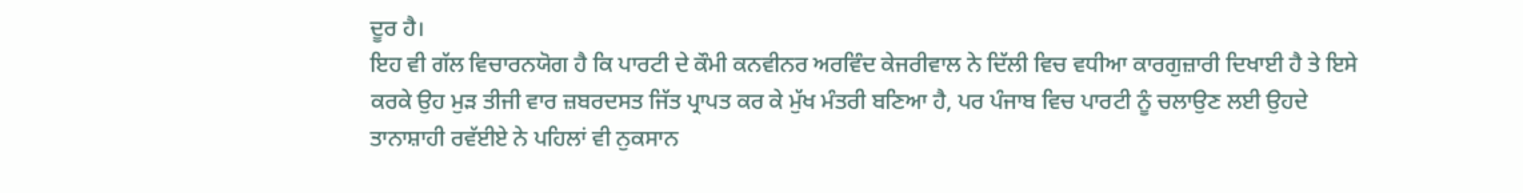ਦੂਰ ਹੈ।
ਇਹ ਵੀ ਗੱਲ ਵਿਚਾਰਨਯੋਗ ਹੈ ਕਿ ਪਾਰਟੀ ਦੇ ਕੌਮੀ ਕਨਵੀਨਰ ਅਰਵਿੰਦ ਕੇਜਰੀਵਾਲ ਨੇ ਦਿੱਲੀ ਵਿਚ ਵਧੀਆ ਕਾਰਗੁਜ਼ਾਰੀ ਦਿਖਾਈ ਹੈ ਤੇ ਇਸੇ ਕਰਕੇ ਉਹ ਮੁੜ ਤੀਜੀ ਵਾਰ ਜ਼ਬਰਦਸਤ ਜਿੱਤ ਪ੍ਰਾਪਤ ਕਰ ਕੇ ਮੁੱਖ ਮੰਤਰੀ ਬਣਿਆ ਹੈ, ਪਰ ਪੰਜਾਬ ਵਿਚ ਪਾਰਟੀ ਨੂੰ ਚਲਾਉਣ ਲਈ ਉਹਦੇ ਤਾਨਾਸ਼ਾਹੀ ਰਵੱਈਏ ਨੇ ਪਹਿਲਾਂ ਵੀ ਨੁਕਸਾਨ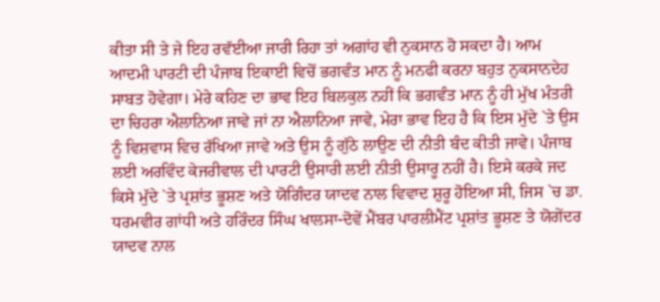ਕੀਤਾ ਸੀ ਤੇ ਜੇ ਇਹ ਰਵੱਈਆ ਜਾਰੀ ਰਿਹਾ ਤਾਂ ਅਗਾਂਹ ਵੀ ਨੁਕਸਾਨ ਹੋ ਸਕਦਾ ਹੈ। ਆਮ ਆਦਮੀ ਪਾਰਟੀ ਦੀ ਪੰਜਾਬ ਇਕਾਈ ਵਿਚੋਂ ਭਗਵੰਤ ਮਾਨ ਨੂੰ ਮਨਫੀ ਕਰਨਾ ਬਹੁਤ ਨੁਕਸਾਨਦੇਹ ਸਾਬਤ ਹੋਵੇਗਾ। ਮੇਰੇ ਕਹਿਣ ਦਾ ਭਾਵ ਇਹ ਬਿਲਕੁਲ ਨਹੀਂ ਕਿ ਭਗਵੰਤ ਮਾਨ ਨੂੰ ਹੀ ਮੁੱਖ ਮੰਤਰੀ ਦਾ ਚਿਹਰਾ ਐਲਾਨਿਆ ਜਾਵੇ ਜਾਂ ਨਾ ਐਲਾਨਿਆ ਜਾਵੇ, ਮੇਰਾ ਭਾਵ ਇਹ ਹੈ ਕਿ ਇਸ ਮੁੱਦੇ `ਤੇ ਉਸ ਨੂੰ ਵਿਸ਼ਵਾਸ ਵਿਚ ਰੱਖਿਆ ਜਾਵੇ ਅਤੇ ਉਸ ਨੂੰ ਗੁੱਠੇ ਲਾਉਣ ਦੀ ਨੀਤੀ ਬੰਦ ਕੀਤੀ ਜਾਵੇ। ਪੰਜਾਬ ਲਈ ਅਰਵਿੰਦ ਕੇਜਰੀਵਾਲ ਦੀ ਪਾਰਟੀ ਉਸਾਰੀ ਲਈ ਨੀਤੀ ਉਸਾਰੂ ਨਹੀਂ ਹੈ। ਇਸੇ ਕਰਕੇ ਜਦ ਕਿਸੇ ਮੁੱਦੇ `ਤੇ ਪ੍ਰਸ਼ਾਂਤ ਭੂਸ਼ਣ ਅਤੇ ਯੋਗਿੰਦਰ ਯਾਦਵ ਨਾਲ ਵਿਵਾਦ ਸ਼ੁਰੂ ਹੋਇਆ ਸੀ, ਜਿਸ `ਚ ਡਾ. ਧਰਮਵੀਰ ਗਾਂਧੀ ਅਤੇ ਹਰਿੰਦਰ ਸਿੰਘ ਖਾਲਸਾ-ਦੋਵੇਂ ਮੈਂਬਰ ਪਾਰਲੀਮੈਂਟ ਪ੍ਰਸ਼ਾਂਤ ਭੂਸ਼ਣ ਤੇ ਯੋਗੇਂਦਰ ਯਾਦਵ ਨਾਲ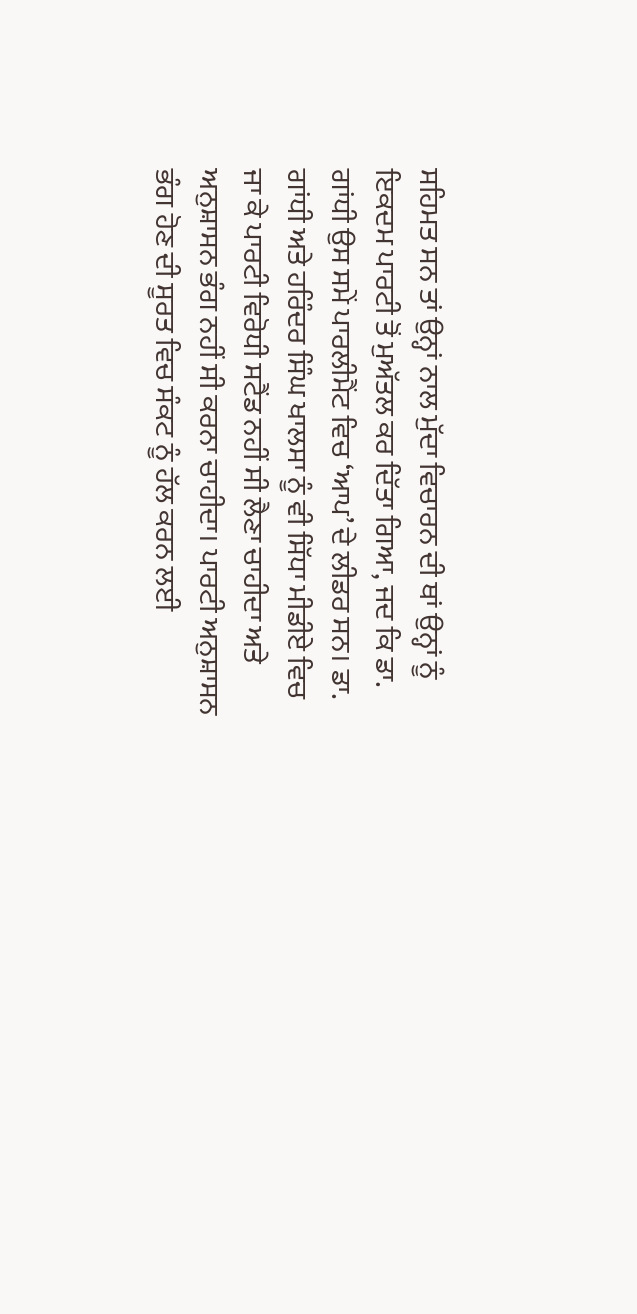ਸਹਿਮਤ ਸਨ ਤਾਂ ਉਨ੍ਹਾਂ ਨਾਲ ਮੁੱਦਾ ਵਿਚਾਰਨ ਦੀ ਥਾਂ ਉਨ੍ਹਾਂ ਨੂੰ ਇਕਦਮ ਪਾਰਟੀ ਤੋਂ ਮੁਅੱਤਲ ਕਰ ਦਿੱਤਾ ਗਿਆ, ਜਦ ਕਿ ਡਾ. ਗਾਂਧੀ ਉਸ ਸਮੇਂ ਪਾਰਲੀਮੈਂਟ ਵਿਚ ‘ਆਪ’ ਦੇ ਲੀਡਰ ਸਨ। ਡਾ. ਗਾਂਧੀ ਅਤੇ ਹਰਿੰਦਰ ਸਿੰਘ ਖਾਲਸਾ ਨੂੰ ਵੀ ਸਿੱਧਾ ਮੀਡੀਏ ਵਿਚ ਜਾ ਕੇ ਪਾਰਟੀ ਵਿਰੋਧੀ ਸਟੈਂਡ ਨਹੀਂ ਸੀ ਲੈਣਾ ਚਾਹੀਦਾ ਅਤੇ ਅਨੁਸ਼ਾਸਨ ਭੰਗ ਨਹੀਂ ਸੀ ਕਰਨਾ ਚਾਹੀਦਾ। ਪਾਰਟੀ ਅਨੁਸ਼ਾਸਨ ਭੰਗ ਹੋਣ ਦੀ ਸੂਰਤ ਵਿਚ ਸੰਕਟ ਨੂੰ ਹੱਲ ਕਰਨ ਲਈ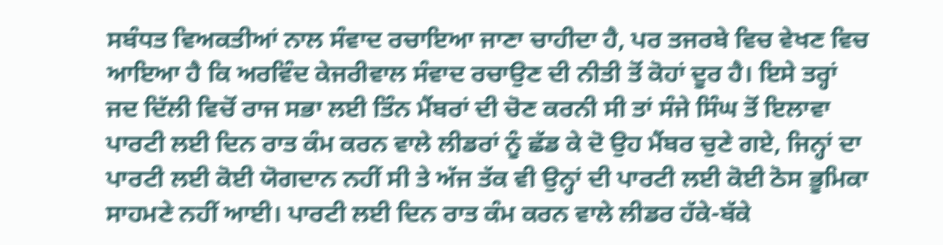ਸਬੰਧਤ ਵਿਅਕਤੀਆਂ ਨਾਲ ਸੰਵਾਦ ਰਚਾਇਆ ਜਾਣਾ ਚਾਹੀਦਾ ਹੈ, ਪਰ ਤਜਰਬੇ ਵਿਚ ਵੇਖਣ ਵਿਚ ਆਇਆ ਹੈ ਕਿ ਅਰਵਿੰਦ ਕੇਜਰੀਵਾਲ ਸੰਵਾਦ ਰਚਾਉਣ ਦੀ ਨੀਤੀ ਤੋਂ ਕੋਹਾਂ ਦੂਰ ਹੈ। ਇਸੇ ਤਰ੍ਹਾਂ ਜਦ ਦਿੱਲੀ ਵਿਚੋਂ ਰਾਜ ਸਭਾ ਲਈ ਤਿੰਨ ਮੈਂਬਰਾਂ ਦੀ ਚੋਣ ਕਰਨੀ ਸੀ ਤਾਂ ਸੰਜੇ ਸਿੰਘ ਤੋਂ ਇਲਾਵਾ ਪਾਰਟੀ ਲਈ ਦਿਨ ਰਾਤ ਕੰਮ ਕਰਨ ਵਾਲੇ ਲੀਡਰਾਂ ਨੂੰ ਛੱਡ ਕੇ ਦੋ ਉਹ ਮੈਂਬਰ ਚੁਣੇ ਗਏ, ਜਿਨ੍ਹਾਂ ਦਾ ਪਾਰਟੀ ਲਈ ਕੋਈ ਯੋਗਦਾਨ ਨਹੀਂ ਸੀ ਤੇ ਅੱਜ ਤੱਕ ਵੀ ਉਨ੍ਹਾਂ ਦੀ ਪਾਰਟੀ ਲਈ ਕੋਈ ਠੋਸ ਭੂਮਿਕਾ ਸਾਹਮਣੇ ਨਹੀਂ ਆਈ। ਪਾਰਟੀ ਲਈ ਦਿਨ ਰਾਤ ਕੰਮ ਕਰਨ ਵਾਲੇ ਲੀਡਰ ਹੱਕੇ-ਬੱਕੇ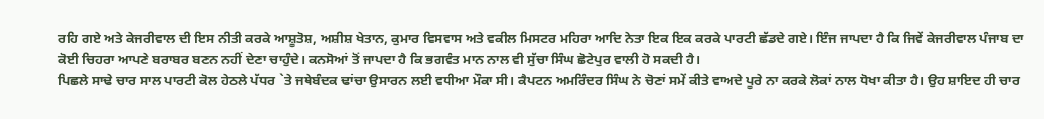ਰਹਿ ਗਏ ਅਤੇ ਕੇਜਰੀਵਾਲ ਦੀ ਇਸ ਨੀਤੀ ਕਰਕੇ ਆਸ਼ੂਤੋਸ਼, ਅਸ਼ੀਸ਼ ਖੇਤਾਨ, ਕੁਮਾਰ ਵਿਸਵਾਸ ਅਤੇ ਵਕੀਲ ਮਿਸਟਰ ਮਹਿਰਾ ਆਦਿ ਨੇਤਾ ਇਕ ਇਕ ਕਰਕੇ ਪਾਰਟੀ ਛੱਡਦੇ ਗਏ। ਇੰਜ ਜਾਪਦਾ ਹੈ ਕਿ ਜਿਵੇਂ ਕੇਜਰੀਵਾਲ ਪੰਜਾਬ ਦਾ ਕੋਈ ਚਿਹਰਾ ਆਪਣੇ ਬਰਾਬਰ ਬਣਨ ਨਹੀਂ ਦੇਣਾ ਚਾਹੁੰਦੇ। ਕਨਸੋਆਂ ਤੋਂ ਜਾਪਦਾ ਹੈ ਕਿ ਭਗਵੰਤ ਮਾਨ ਨਾਲ ਵੀ ਸੁੱਚਾ ਸਿੰਘ ਛੋਟੇਪੁਰ ਵਾਲੀ ਹੋ ਸਕਦੀ ਹੈ।
ਪਿਛਲੇ ਸਾਢੇ ਚਾਰ ਸਾਲ ਪਾਰਟੀ ਕੋਲ ਹੇਠਲੇ ਪੱਧਰ `ਤੇ ਜਥੇਬੰਦਕ ਢਾਂਚਾ ਉਸਾਰਨ ਲਈ ਵਧੀਆ ਮੌਕਾ ਸੀ। ਕੈਪਟਨ ਅਮਰਿੰਦਰ ਸਿੰਘ ਨੇ ਚੋਣਾਂ ਸਮੇਂ ਕੀਤੇ ਵਾਅਦੇ ਪੂਰੇ ਨਾ ਕਰਕੇ ਲੋਕਾਂ ਨਾਲ ਧੋਖਾ ਕੀਤਾ ਹੈ। ਉਹ ਸ਼ਾਇਦ ਹੀ ਚਾਰ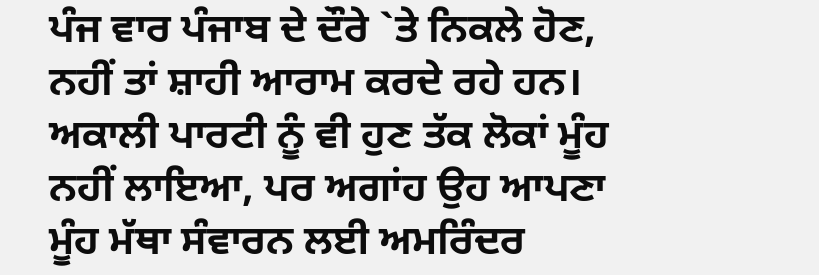ਪੰਜ ਵਾਰ ਪੰਜਾਬ ਦੇ ਦੌਰੇ `ਤੇ ਨਿਕਲੇ ਹੋਣ, ਨਹੀਂ ਤਾਂ ਸ਼ਾਹੀ ਆਰਾਮ ਕਰਦੇ ਰਹੇ ਹਨ। ਅਕਾਲੀ ਪਾਰਟੀ ਨੂੰ ਵੀ ਹੁਣ ਤੱਕ ਲੋਕਾਂ ਮੂੰਹ ਨਹੀਂ ਲਾਇਆ, ਪਰ ਅਗਾਂਹ ਉਹ ਆਪਣਾ ਮੂੰਹ ਮੱਥਾ ਸੰਵਾਰਨ ਲਈ ਅਮਰਿੰਦਰ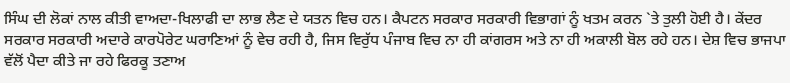ਸਿੰਘ ਦੀ ਲੋਕਾਂ ਨਾਲ ਕੀਤੀ ਵਾਅਦਾ-ਖਿਲਾਫੀ ਦਾ ਲਾਭ ਲੈਣ ਦੇ ਯਤਨ ਵਿਚ ਹਨ। ਕੈਪਟਨ ਸਰਕਾਰ ਸਰਕਾਰੀ ਵਿਭਾਗਾਂ ਨੂੰ ਖਤਮ ਕਰਨ `ਤੇ ਤੁਲੀ ਹੋਈ ਹੈ। ਕੇਂਦਰ ਸਰਕਾਰ ਸਰਕਾਰੀ ਅਦਾਰੇ ਕਾਰਪੋਰੇਟ ਘਰਾਣਿਆਂ ਨੂੰ ਵੇਚ ਰਹੀ ਹੈ, ਜਿਸ ਵਿਰੁੱਧ ਪੰਜਾਬ ਵਿਚ ਨਾ ਹੀ ਕਾਂਗਰਸ ਅਤੇ ਨਾ ਹੀ ਅਕਾਲੀ ਬੋਲ ਰਹੇ ਹਨ। ਦੇਸ਼ ਵਿਚ ਭਾਜਪਾ ਵੱਲੋਂ ਪੈਦਾ ਕੀਤੇ ਜਾ ਰਹੇ ਫਿਰਕੂ ਤਣਾਅ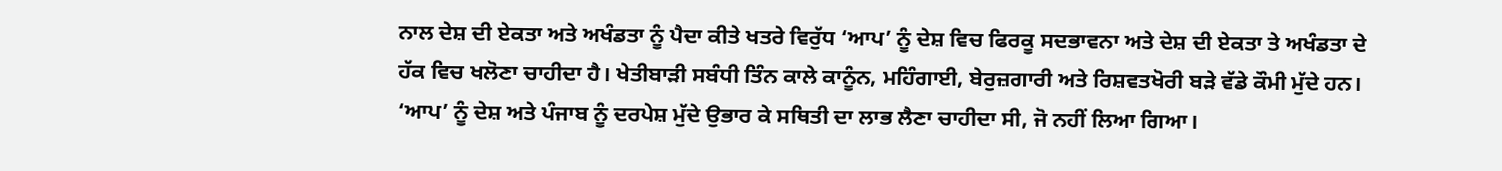ਨਾਲ ਦੇਸ਼ ਦੀ ਏਕਤਾ ਅਤੇ ਅਖੰਡਤਾ ਨੂੰ ਪੈਦਾ ਕੀਤੇ ਖਤਰੇ ਵਿਰੁੱਧ ‘ਆਪ’ ਨੂੰ ਦੇਸ਼ ਵਿਚ ਫਿਰਕੂ ਸਦਭਾਵਨਾ ਅਤੇ ਦੇਸ਼ ਦੀ ਏਕਤਾ ਤੇ ਅਖੰਡਤਾ ਦੇ ਹੱਕ ਵਿਚ ਖਲੋਣਾ ਚਾਹੀਦਾ ਹੈ। ਖੇਤੀਬਾੜੀ ਸਬੰਧੀ ਤਿੰਨ ਕਾਲੇ ਕਾਨੂੰਨ, ਮਹਿੰਗਾਈ, ਬੇਰੁਜ਼ਗਾਰੀ ਅਤੇ ਰਿਸ਼ਵਤਖੋਰੀ ਬੜੇ ਵੱਡੇ ਕੌਮੀ ਮੁੱਦੇ ਹਨ। ‘ਆਪ’ ਨੂੰ ਦੇਸ਼ ਅਤੇ ਪੰਜਾਬ ਨੂੰ ਦਰਪੇਸ਼ ਮੁੱਦੇ ਉਭਾਰ ਕੇ ਸਥਿਤੀ ਦਾ ਲਾਭ ਲੈਣਾ ਚਾਹੀਦਾ ਸੀ, ਜੋ ਨਹੀਂ ਲਿਆ ਗਿਆ।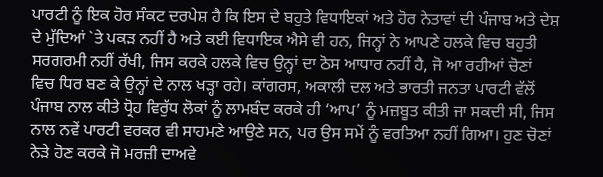ਪਾਰਟੀ ਨੂੰ ਇਕ ਹੋਰ ਸੰਕਟ ਦਰਪੇਸ਼ ਹੈ ਕਿ ਇਸ ਦੇ ਬਹੁਤੇ ਵਿਧਾਇਕਾਂ ਅਤੇ ਹੋਰ ਨੇਤਾਵਾਂ ਦੀ ਪੰਜਾਬ ਅਤੇ ਦੇਸ਼ ਦੇ ਮੁੱਦਿਆਂ `ਤੇ ਪਕੜ ਨਹੀਂ ਹੈ ਅਤੇ ਕਈ ਵਿਧਾਇਕ ਐਸੇ ਵੀ ਹਨ, ਜਿਨ੍ਹਾਂ ਨੇ ਆਪਣੇ ਹਲਕੇ ਵਿਚ ਬਹੁਤੀ ਸਰਗਰਮੀ ਨਹੀਂ ਰੱਖੀ, ਜਿਸ ਕਰਕੇ ਹਲਕੇ ਵਿਚ ਉਨ੍ਹਾਂ ਦਾ ਠੋਸ ਆਧਾਰ ਨਹੀਂ ਹੈ, ਜੋ ਆ ਰਹੀਆਂ ਚੋਣਾਂ ਵਿਚ ਧਿਰ ਬਣ ਕੇ ਉਨ੍ਹਾਂ ਦੇ ਨਾਲ ਖੜ੍ਹਾ ਰਹੇ। ਕਾਂਗਰਸ, ਅਕਾਲੀ ਦਲ ਅਤੇ ਭਾਰਤੀ ਜਨਤਾ ਪਾਰਟੀ ਵੱਲੋਂ ਪੰਜਾਬ ਨਾਲ ਕੀਤੇ ਧ੍ਰੋਹ ਵਿਰੁੱਧ ਲੋਕਾਂ ਨੂੰ ਲਾਮਬੰਦ ਕਰਕੇ ਹੀ ‘ਆਪ’ ਨੂੰ ਮਜ਼ਬੂਤ ਕੀਤੀ ਜਾ ਸਕਦੀ ਸੀ, ਜਿਸ ਨਾਲ ਨਵੇਂ ਪਾਰਟੀ ਵਰਕਰ ਵੀ ਸਾਹਮਣੇ ਆਉਣੇ ਸਨ, ਪਰ ਉਸ ਸਮੇਂ ਨੂੰ ਵਰਤਿਆ ਨਹੀਂ ਗਿਆ। ਹੁਣ ਚੋਣਾਂ ਨੇੜੇ ਹੋਣ ਕਰਕੇ ਜੋ ਮਰਜ਼ੀ ਦਾਅਵੇ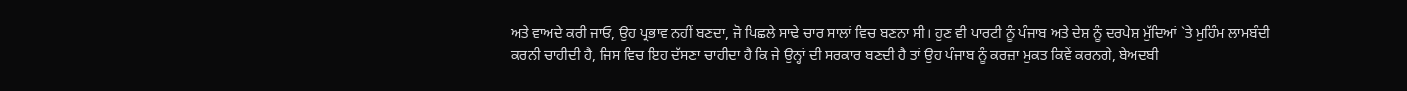ਅਤੇ ਵਾਅਦੇ ਕਰੀ ਜਾਓ, ਉਹ ਪ੍ਰਭਾਵ ਨਹੀਂ ਬਣਦਾ, ਜੋ ਪਿਛਲੇ ਸਾਢੇ ਚਾਰ ਸਾਲਾਂ ਵਿਚ ਬਣਨਾ ਸੀ। ਹੁਣ ਵੀ ਪਾਰਟੀ ਨੂੰ ਪੰਜਾਬ ਅਤੇ ਦੇਸ਼ ਨੂੰ ਦਰਪੇਸ਼ ਮੁੱਦਿਆਂ `ਤੇ ਮੁਹਿੰਮ ਲਾਮਬੰਦੀ ਕਰਨੀ ਚਾਹੀਦੀ ਹੈ, ਜਿਸ ਵਿਚ ਇਹ ਦੱਸਣਾ ਚਾਹੀਦਾ ਹੈ ਕਿ ਜੇ ਉਨ੍ਹਾਂ ਦੀ ਸਰਕਾਰ ਬਣਦੀ ਹੈ ਤਾਂ ਉਹ ਪੰਜਾਬ ਨੂੰ ਕਰਜ਼ਾ ਮੁਕਤ ਕਿਵੇਂ ਕਰਨਗੇ, ਬੇਅਦਬੀ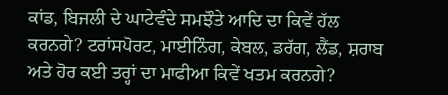ਕਾਂਡ, ਬਿਜਲੀ ਦੇ ਘਾਟੇਵੰਦੇ ਸਮਝੌਤੇ ਆਦਿ ਦਾ ਕਿਵੇਂ ਹੱਲ ਕਰਨਗੇ? ਟਰਾਂਸਪੋਰਟ, ਮਾਈਨਿੰਗ, ਕੇਬਲ, ਡਰੱਗ, ਲੈਂਡ, ਸ਼ਰਾਬ ਅਤੇ ਹੋਰ ਕਈ ਤਰ੍ਹਾਂ ਦਾ ਮਾਫੀਆ ਕਿਵੇਂ ਖਤਮ ਕਰਨਗੇ?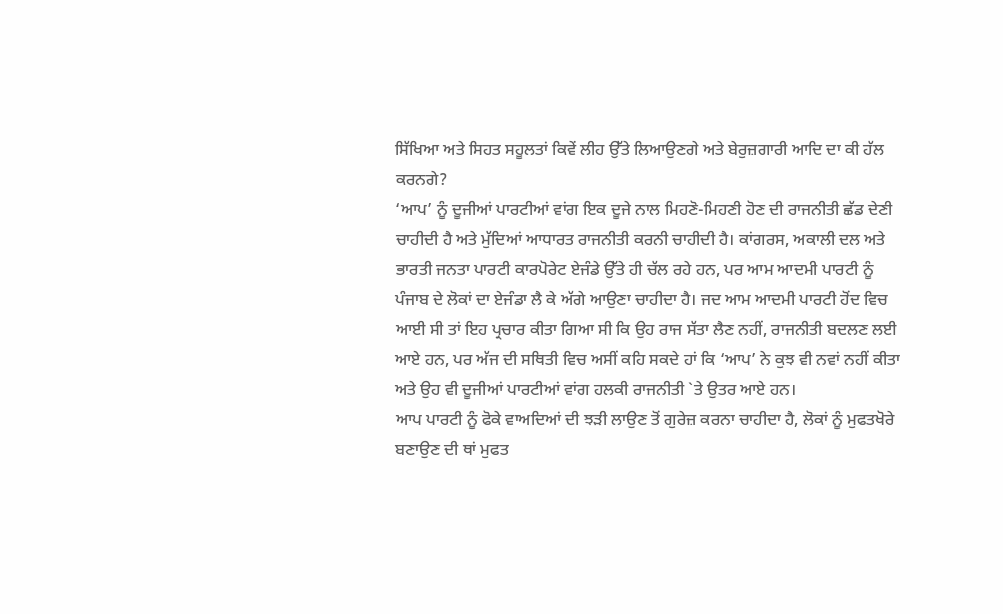ਸਿੱਖਿਆ ਅਤੇ ਸਿਹਤ ਸਹੂਲਤਾਂ ਕਿਵੇਂ ਲੀਹ ਉੱਤੇ ਲਿਆਉਣਗੇ ਅਤੇ ਬੇਰੁਜ਼ਗਾਰੀ ਆਦਿ ਦਾ ਕੀ ਹੱਲ ਕਰਨਗੇ?
‘ਆਪ’ ਨੂੰ ਦੂਜੀਆਂ ਪਾਰਟੀਆਂ ਵਾਂਗ ਇਕ ਦੂਜੇ ਨਾਲ ਮਿਹਣੋ-ਮਿਹਣੀ ਹੋਣ ਦੀ ਰਾਜਨੀਤੀ ਛੱਡ ਦੇਣੀ ਚਾਹੀਦੀ ਹੈ ਅਤੇ ਮੁੱਦਿਆਂ ਆਧਾਰਤ ਰਾਜਨੀਤੀ ਕਰਨੀ ਚਾਹੀਦੀ ਹੈ। ਕਾਂਗਰਸ, ਅਕਾਲੀ ਦਲ ਅਤੇ ਭਾਰਤੀ ਜਨਤਾ ਪਾਰਟੀ ਕਾਰਪੋਰੇਟ ਏਜੰਡੇ ਉੱਤੇ ਹੀ ਚੱਲ ਰਹੇ ਹਨ, ਪਰ ਆਮ ਆਦਮੀ ਪਾਰਟੀ ਨੂੰ ਪੰਜਾਬ ਦੇ ਲੋਕਾਂ ਦਾ ਏਜੰਡਾ ਲੈ ਕੇ ਅੱਗੇ ਆਉਣਾ ਚਾਹੀਦਾ ਹੈ। ਜਦ ਆਮ ਆਦਮੀ ਪਾਰਟੀ ਹੋਂਦ ਵਿਚ ਆਈ ਸੀ ਤਾਂ ਇਹ ਪ੍ਰਚਾਰ ਕੀਤਾ ਗਿਆ ਸੀ ਕਿ ਉਹ ਰਾਜ ਸੱਤਾ ਲੈਣ ਨਹੀਂ, ਰਾਜਨੀਤੀ ਬਦਲਣ ਲਈ ਆਏ ਹਨ, ਪਰ ਅੱਜ ਦੀ ਸਥਿਤੀ ਵਿਚ ਅਸੀਂ ਕਹਿ ਸਕਦੇ ਹਾਂ ਕਿ ‘ਆਪ’ ਨੇ ਕੁਝ ਵੀ ਨਵਾਂ ਨਹੀਂ ਕੀਤਾ ਅਤੇ ਉਹ ਵੀ ਦੂਜੀਆਂ ਪਾਰਟੀਆਂ ਵਾਂਗ ਹਲਕੀ ਰਾਜਨੀਤੀ `ਤੇ ਉਤਰ ਆਏ ਹਨ।
ਆਪ ਪਾਰਟੀ ਨੂੰ ਫੋਕੇ ਵਾਅਦਿਆਂ ਦੀ ਝੜੀ ਲਾਉਣ ਤੋਂ ਗੁਰੇਜ਼ ਕਰਨਾ ਚਾਹੀਦਾ ਹੈ, ਲੋਕਾਂ ਨੂੰ ਮੁਫਤਖੋਰੇ ਬਣਾਉਣ ਦੀ ਥਾਂ ਮੁਫਤ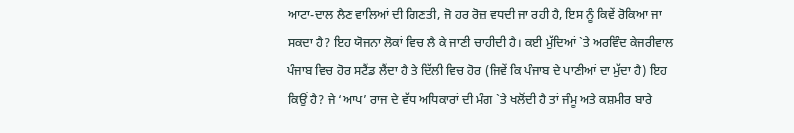ਆਟਾ-ਦਾਲ ਲੈਣ ਵਾਲਿਆਂ ਦੀ ਗਿਣਤੀ, ਜੋ ਹਰ ਰੋਜ਼ ਵਧਦੀ ਜਾ ਰਹੀ ਹੈ, ਇਸ ਨੂੰ ਕਿਵੇਂ ਰੋਕਿਆ ਜਾ ਸਕਦਾ ਹੈ? ਇਹ ਯੋਜਨਾ ਲੋਕਾਂ ਵਿਚ ਲੈ ਕੇ ਜਾਣੀ ਚਾਹੀਦੀ ਹੈ। ਕਈ ਮੁੱਦਿਆਂ `ਤੇ ਅਰਵਿੰਦ ਕੇਜਰੀਵਾਲ ਪੰਜਾਬ ਵਿਚ ਹੋਰ ਸਟੈਂਡ ਲੈਂਦਾ ਹੈ ਤੇ ਦਿੱਲੀ ਵਿਚ ਹੋਰ (ਜਿਵੇਂ ਕਿ ਪੰਜਾਬ ਦੇ ਪਾਣੀਆਂ ਦਾ ਮੁੱਦਾ ਹੈ) ਇਹ ਕਿਉਂ ਹੈ? ਜੇ ‘ਆਪ’ ਰਾਜ ਦੇ ਵੱਧ ਅਧਿਕਾਰਾਂ ਦੀ ਮੰਗ `ਤੇ ਖਲੋਂਦੀ ਹੈ ਤਾਂ ਜੰਮੂ ਅਤੇ ਕਸ਼ਮੀਰ ਬਾਰੇ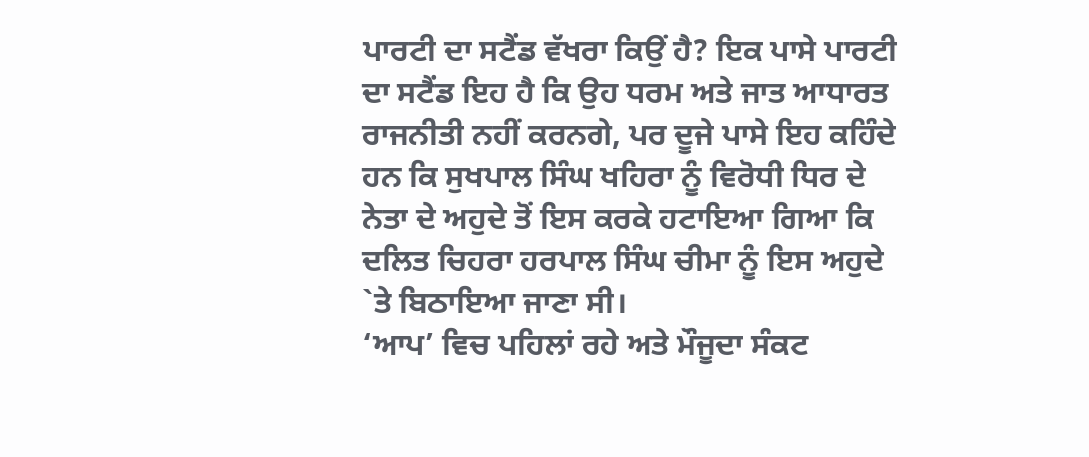ਪਾਰਟੀ ਦਾ ਸਟੈਂਡ ਵੱਖਰਾ ਕਿਉਂ ਹੈ? ਇਕ ਪਾਸੇ ਪਾਰਟੀ ਦਾ ਸਟੈਂਡ ਇਹ ਹੈ ਕਿ ਉਹ ਧਰਮ ਅਤੇ ਜਾਤ ਆਧਾਰਤ ਰਾਜਨੀਤੀ ਨਹੀਂ ਕਰਨਗੇ, ਪਰ ਦੂਜੇ ਪਾਸੇ ਇਹ ਕਹਿੰਦੇ ਹਨ ਕਿ ਸੁਖਪਾਲ ਸਿੰਘ ਖਹਿਰਾ ਨੂੰ ਵਿਰੋਧੀ ਧਿਰ ਦੇ ਨੇਤਾ ਦੇ ਅਹੁਦੇ ਤੋਂ ਇਸ ਕਰਕੇ ਹਟਾਇਆ ਗਿਆ ਕਿ ਦਲਿਤ ਚਿਹਰਾ ਹਰਪਾਲ ਸਿੰਘ ਚੀਮਾ ਨੂੰ ਇਸ ਅਹੁਦੇ `ਤੇ ਬਿਠਾਇਆ ਜਾਣਾ ਸੀ।
‘ਆਪ’ ਵਿਚ ਪਹਿਲਾਂ ਰਹੇ ਅਤੇ ਮੌਜੂਦਾ ਸੰਕਟ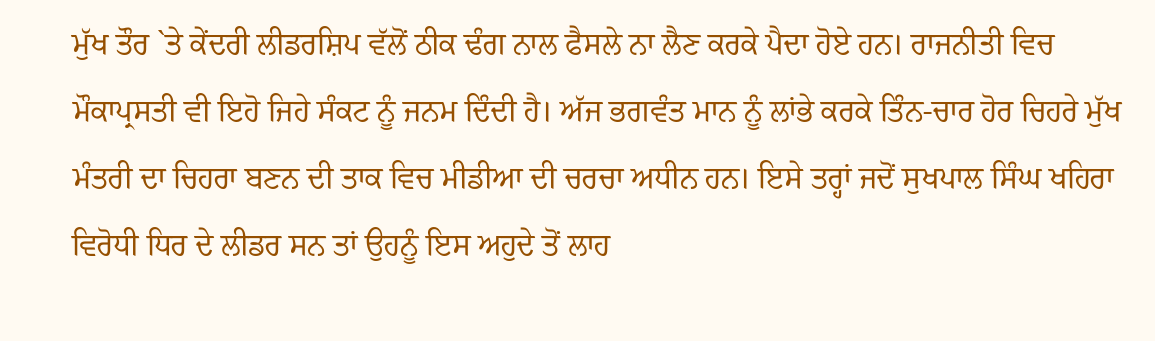ਮੁੱਖ ਤੌਰ `ਤੇ ਕੇਂਦਰੀ ਲੀਡਰਸ਼ਿਪ ਵੱਲੋਂ ਠੀਕ ਢੰਗ ਨਾਲ ਫੈਸਲੇ ਨਾ ਲੈਣ ਕਰਕੇ ਪੈਦਾ ਹੋਏ ਹਨ। ਰਾਜਨੀਤੀ ਵਿਚ ਮੌਕਾਪ੍ਰਸਤੀ ਵੀ ਇਹੋ ਜਿਹੇ ਸੰਕਟ ਨੂੰ ਜਨਮ ਦਿੰਦੀ ਹੈ। ਅੱਜ ਭਗਵੰਤ ਮਾਨ ਨੂੰ ਲਾਂਭੇ ਕਰਕੇ ਤਿੰਨ-ਚਾਰ ਹੋਰ ਚਿਹਰੇ ਮੁੱਖ ਮੰਤਰੀ ਦਾ ਚਿਹਰਾ ਬਣਨ ਦੀ ਤਾਕ ਵਿਚ ਮੀਡੀਆ ਦੀ ਚਰਚਾ ਅਧੀਨ ਹਨ। ਇਸੇ ਤਰ੍ਹਾਂ ਜਦੋਂ ਸੁਖਪਾਲ ਸਿੰਘ ਖਹਿਰਾ ਵਿਰੋਧੀ ਧਿਰ ਦੇ ਲੀਡਰ ਸਨ ਤਾਂ ਉਹਨੂੰ ਇਸ ਅਹੁਦੇ ਤੋਂ ਲਾਹ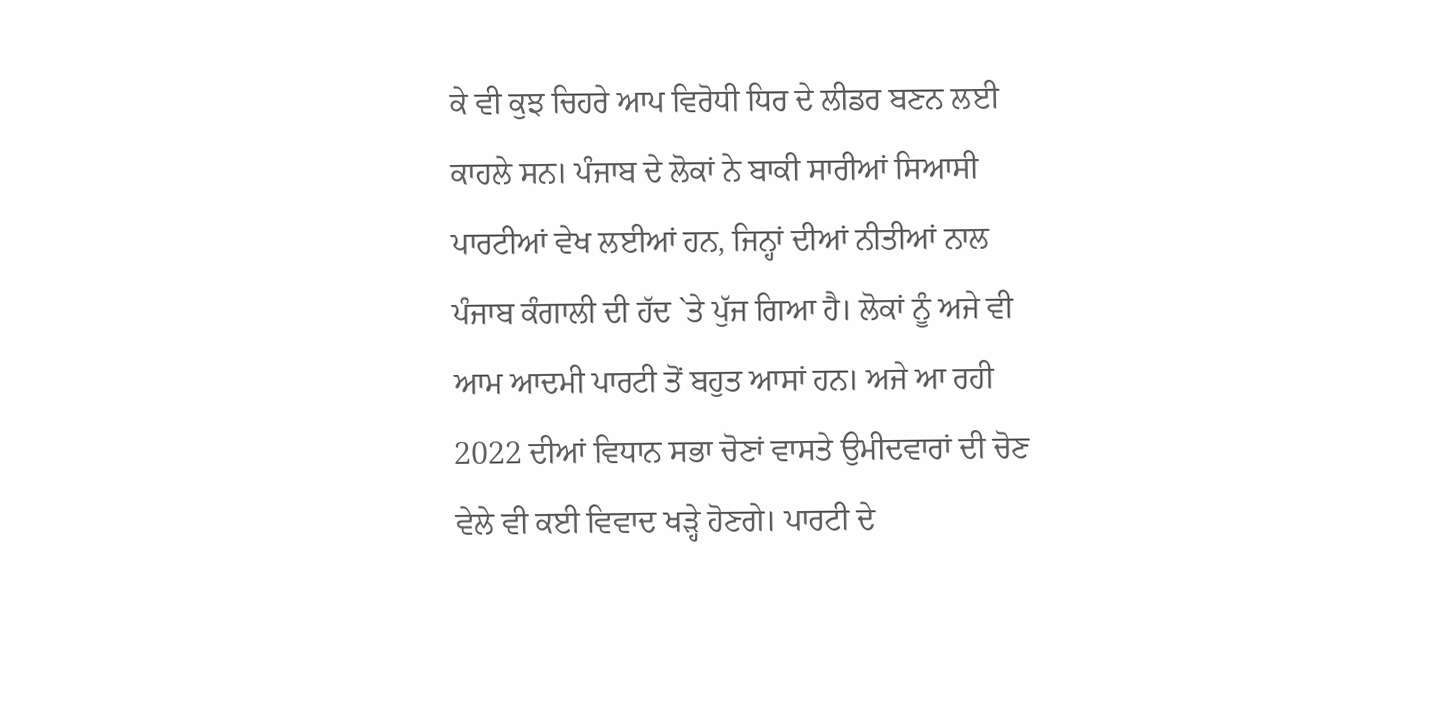ਕੇ ਵੀ ਕੁਝ ਚਿਹਰੇ ਆਪ ਵਿਰੋਧੀ ਧਿਰ ਦੇ ਲੀਡਰ ਬਣਨ ਲਈ ਕਾਹਲੇ ਸਨ। ਪੰਜਾਬ ਦੇ ਲੋਕਾਂ ਨੇ ਬਾਕੀ ਸਾਰੀਆਂ ਸਿਆਸੀ ਪਾਰਟੀਆਂ ਵੇਖ ਲਈਆਂ ਹਨ, ਜਿਨ੍ਹਾਂ ਦੀਆਂ ਨੀਤੀਆਂ ਨਾਲ ਪੰਜਾਬ ਕੰਗਾਲੀ ਦੀ ਹੱਦ `ਤੇ ਪੁੱਜ ਗਿਆ ਹੈ। ਲੋਕਾਂ ਨੂੰ ਅਜੇ ਵੀ ਆਮ ਆਦਮੀ ਪਾਰਟੀ ਤੋਂ ਬਹੁਤ ਆਸਾਂ ਹਨ। ਅਜੇ ਆ ਰਹੀ 2022 ਦੀਆਂ ਵਿਧਾਨ ਸਭਾ ਚੋਣਾਂ ਵਾਸਤੇ ਉਮੀਦਵਾਰਾਂ ਦੀ ਚੋਣ ਵੇਲੇ ਵੀ ਕਈ ਵਿਵਾਦ ਖੜ੍ਹੇ ਹੋਣਗੇ। ਪਾਰਟੀ ਦੇ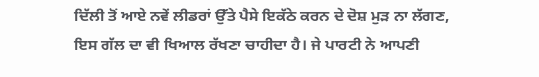ਦਿੱਲੀ ਤੋਂ ਆਏ ਨਵੇਂ ਲੀਡਰਾਂ ਉੱਤੇ ਪੈਸੇ ਇਕੱਠੇ ਕਰਨ ਦੇ ਦੋਸ਼ ਮੁੜ ਨਾ ਲੱਗਣ, ਇਸ ਗੱਲ ਦਾ ਵੀ ਖਿਆਲ ਰੱਖਣਾ ਚਾਹੀਦਾ ਹੈ। ਜੇ ਪਾਰਟੀ ਨੇ ਆਪਣੀ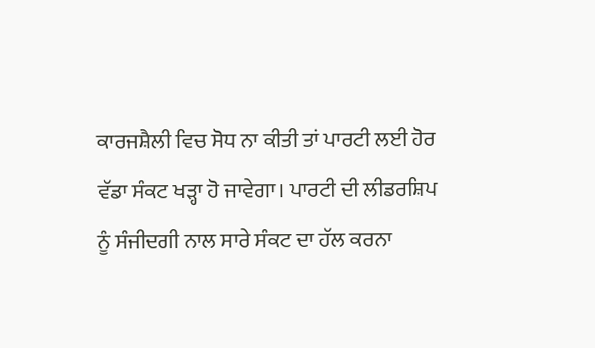ਕਾਰਜਸ਼ੈਲੀ ਵਿਚ ਸੋਧ ਨਾ ਕੀਤੀ ਤਾਂ ਪਾਰਟੀ ਲਈ ਹੋਰ ਵੱਡਾ ਸੰਕਟ ਖੜ੍ਹਾ ਹੋ ਜਾਵੇਗਾ। ਪਾਰਟੀ ਦੀ ਲੀਡਰਸ਼ਿਪ ਨੂੰ ਸੰਜੀਦਗੀ ਨਾਲ ਸਾਰੇ ਸੰਕਟ ਦਾ ਹੱਲ ਕਰਨਾ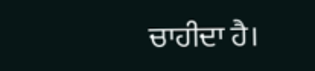ਚਾਹੀਦਾ ਹੈ।